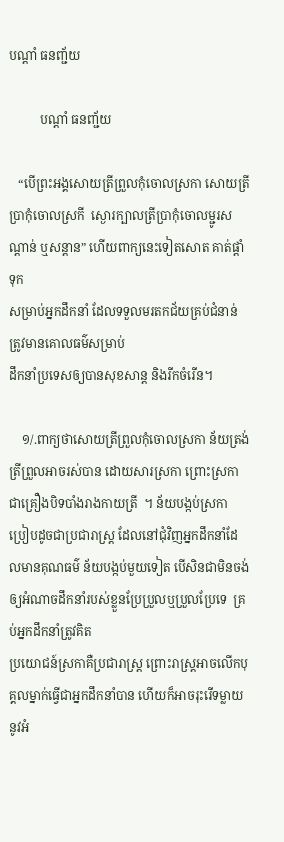បណ្តាំ ធនញ្ជ័យ

          បណ្តាំ ធនញ្ជ័យ

   “បើព្រះអង្គសោយត្រីព្រួលកុំចោលស្រកា សោយត្រីប្រាកុំចោលស្រកី  ស្ងោរក្បាលត្រីប្រាកុំចោលម្ជូរសណ្ដាន់ ឬសន្ដាន” ហើយពាក្យនេះទៀតសោត គាត់ផ្ដាំទុក
សម្រាប់អ្នកដឹកនាំ ដែលទទួលមរតកជ័យគ្រប់ជំនាន់ ត្រូវមានគោលធម៌សម្រាប់
ដឹកនាំប្រទេសឲ្យបានសុខសាន្ត និងរីកចំរើន។

    ១/.ពាក្យថាសោយត្រីព្រួលកុំចោលស្រកា ន័យត្រង់ត្រីព្រួលអាចរស់បាន ដោយសារស្រកា ព្រោះស្រកាជាគ្រឿងបិទបាំងរាងកាយត្រី  ។ ន័យបង្កប់ស្រកា
ប្រៀបដូចជាប្រជារាស្ត្រ ដែលនៅជុំវិញអ្នកដឹកនាំដែលមានគុណធម៌ ន័យបង្កប់មួយទៀត បើសិនជាមិនចង់ឲ្យអំណាចដឹកនាំរបស់ខ្លួនប្រែប្រួលឬប្រួលប្រែទេ  គ្រប់អ្នកដឹកនាំត្រូវគិត
ប្រយោជន៍ស្រកាគឺប្រជារាស្ត្រ ព្រោះរាស្ត្រអាចលើកបុគ្គលម្នាក់ធ្វើជាអ្នកដឹកនាំបាន ហើយក៏អាចរុះរើទម្លាយនូវអំ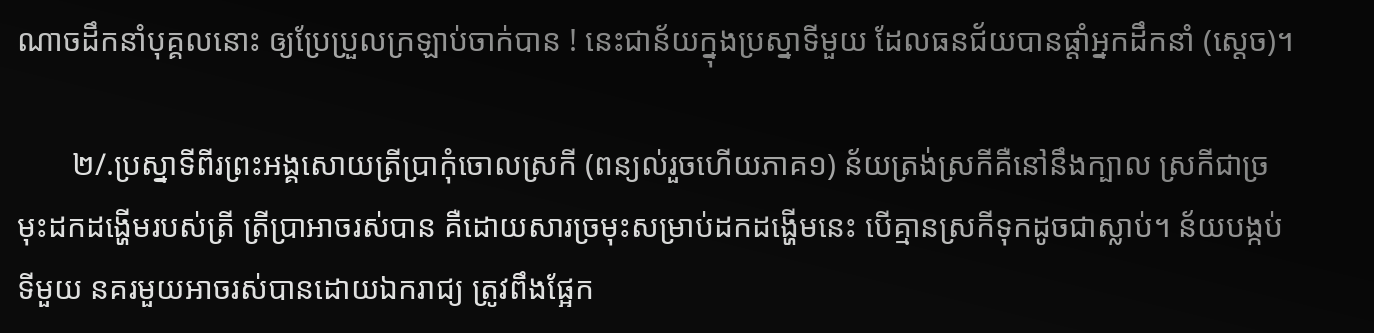ណាចដឹកនាំបុគ្គលនោះ ឲ្យប្រែប្រួលក្រឡាប់ចាក់បាន ! នេះជាន័យក្នុងប្រស្នាទីមួយ ដែលធនជ័យបានផ្ដាំអ្នកដឹកនាំ (ស្ដេច)។

       ២/.ប្រស្នាទីពីរព្រះអង្គសោយត្រីប្រាកុំចោលស្រកី (ពន្យល់រួចហើយភាគ១) ន័យត្រង់ស្រកីគឺនៅនឹងក្បាល ស្រកីជាច្រមុះដកដង្ហើមរបស់ត្រី ត្រីប្រាអាចរស់បាន គឺដោយសារច្រមុះសម្រាប់ដកដង្ហើមនេះ បើគ្មានស្រកីទុកដូចជាស្លាប់។ ន័យបង្កប់ទីមួយ នគរមួយអាចរស់បានដោយឯករាជ្យ ត្រូវពឹងផ្អែក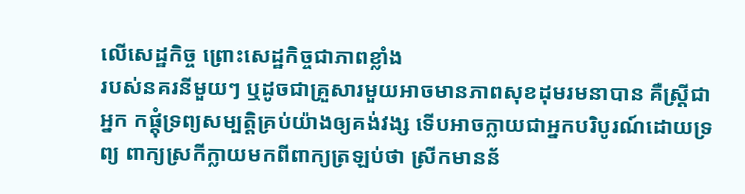លើសេដ្ឋកិច្ច ព្រោះសេដ្ឋកិច្ចជាភាពខ្លាំង
របស់នគរនីមួយៗ ឬដូចជាគ្រួសារមួយអាចមានភាពសុខដុមរមនាបាន គឺស្រ្តីជាអ្នក កផ្ដុំទ្រព្យសម្បត្តិគ្រប់យ៉ាងឲ្យគង់វង្ស ទើបអាចក្លាយជាអ្នកបរិបូរណ៍ដោយទ្រព្យ ពាក្យស្រកីក្លាយមកពីពាក្យត្រឡប់ថា ស្រីកមានន័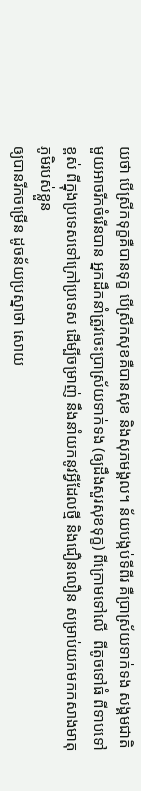យថា បើស្រីកទុក្ខគឺបានទុក្ខ បើស្រីកសុខគឺបានសុខ និងសុភមង្គល។ ន័យបង្កប់ទីពីរ គឺប្រាស្រ័យទាក់ទង សង្គមជាតិមួយអាចរីកចំរើនបាន អ្នកដឹកនាំត្រូវចេះប្រាស្រ័យទាក់ទង (ឲ្យដឹងសួរសុខទុក្ខ) ពីក្រោមទៅលើ  ពីតូចទៅធំ ពីទាបទៅខ្ពស់ ពីក្នុងប្រទេសទៅក្រៅប្រទេស ដើម្បីចម្រាញ់ នឹងនាំយកនូវអ្វីដែលថ្មី និងជឿនលឿន សម្រាប់យកមកកសាងមាតុភូមិរបស់ខ្លួន
ឲ្យបានរីកចម្រើន ដូចន័យប្រស្នាថា សោយ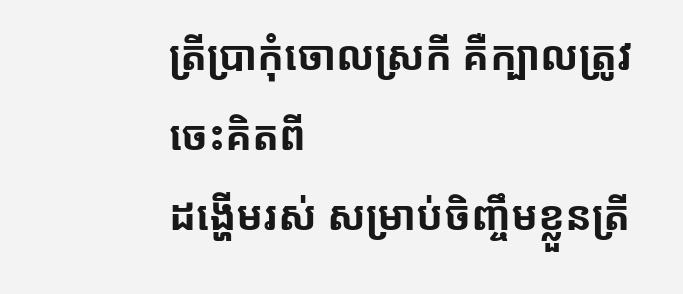ត្រីប្រាកុំចោលស្រកី គឺក្បាលត្រូវចេះគិតពី
ដង្ហើមរស់ សម្រាប់ចិញ្ចឹមខ្លួនត្រី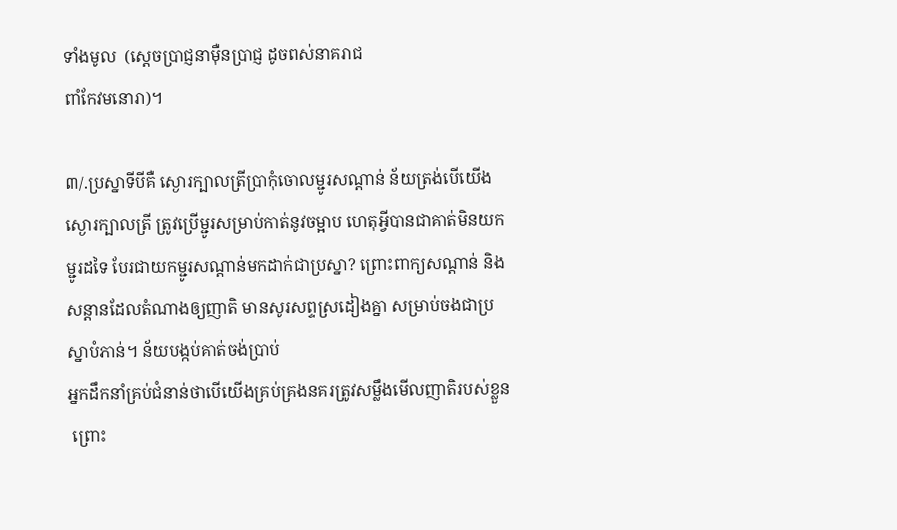ទាំងមូល  (ស្ដេចប្រាជ្ញនាម៉ឺនប្រាជ្ញ ដូចពស់នាគរាជ
ពាំកែវមនោរា)។

៣/.ប្រស្នាទីបីគឺ ស្ងោរក្បាលត្រីប្រាកុំចោលម្ជូរសណ្ដាន់ ន័យត្រង់បើយើង
ស្ងោរក្បាលត្រី ត្រូវប្រើម្ជូរសម្រាប់កាត់នូវចម្អាប ហេតុអ្វីបានជាគាត់មិនយកម្ជូរដទៃ បែរជាយកម្ជូរសណ្ដាន់មកដាក់ជាប្រស្នា? ព្រោះពាក្យសណ្ដាន់ និងសន្ដានដែលតំណាងឲ្យញាតិ មានសូរសព្ទស្រដៀងគ្នា សម្រាប់ចងជាប្រស្នាបំភាន់។ ន័យបង្កប់គាត់ចង់ប្រាប់
អ្នកដឹកនាំគ្រប់ជំនាន់ថាបើយើងគ្រប់គ្រងនគរត្រូវសម្លឹងមើលញាតិរបស់ខ្លួន
 ព្រោះ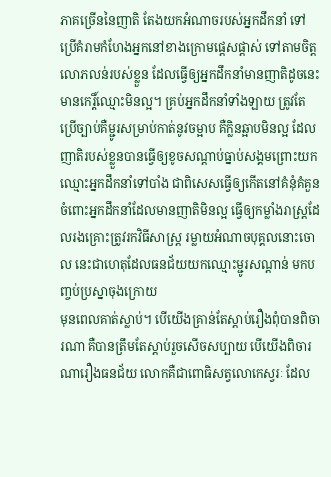ភាគច្រើននៃញាតិ តែងយកអំណាចរបស់អ្នកដឹកនាំ ទៅប្រើគំរាមកំហែងអ្នកនៅខាងក្រោមផ្ដេសផ្ដាស់ ទៅតាមចិត្តលោភលន់របស់ខ្លួន ដែលធ្វើឲ្យអ្នកដឹកនាំមានញាតិដូចនេះ មានកេរ្តិ៍ឈ្មោះមិនល្អ។ គ្រប់អ្នកដឹកនាំទាំងឡាយ ត្រូវតែប្រើច្បាប់គឺម្ជូរសម្រាប់កាត់នូវចម្អាប គឺក្លិនឆ្អាបមិនល្អ ដែលញាតិរបស់ខ្លួនបានធ្វើឲ្យខូចសណ្ដាប់ធ្នាប់សង្គមព្រោះយកឈ្មោះអ្នកដឹកនាំទៅបាំង ជាពិសេសធ្វើឲ្យកើតនៅគំនុំគំគួន ចំពោះអ្នកដឹកនាំដែលមានញាតិមិនល្អ ធ្វើឲ្យកម្លាំងរាស្ត្រដែលរងគ្រោះត្រូវរកវិធីសាស្ត្រ រម្លាយអំណាចបុគ្គលនោះចោល នេះជាហេតុដែលធនជ័យយកឈ្មោះម្ជូរសណ្ដាន់ មកបញ្ចប់ប្រស្នាចុងក្រោយ
មុនពេលគាត់ស្លាប់។ បើយើងគ្រាន់តែស្ដាប់រឿងពុំបានពិចារណា គឺបានត្រឹមតែស្ដាប់រួចសើចសប្បាយ បើយើងពិចារណារឿងធនជ័យ លោកគឺជាពោធិសត្វលោកេស្វរៈ ដែល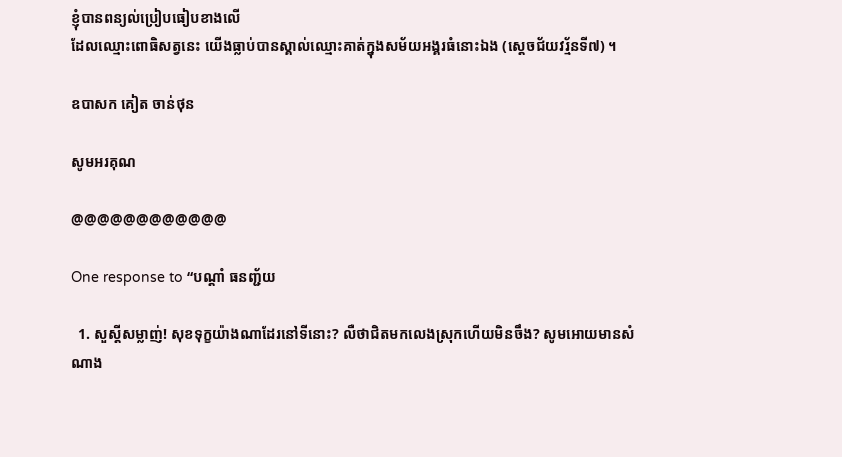ខ្ញុំបានពន្យល់ប្រៀបធៀបខាងលើ
ដែលឈ្មោះពោធិសត្វនេះ យើងធ្លាប់បានស្គាល់ឈ្មោះគាត់ក្នុងសម័យអង្គរធំនោះឯង (ស្តេចជ័យវរ្ម័នទី៧) ។

ឧបាសក គៀត ចាន់ថុន

សូមអរគុណ

@@@@@@@@@@@@

One response to “បណ្តាំ ធនញ្ជ័យ

  1. សួស្តីសម្លាញ់! សុខទុក្ខយ៉ាងណាដែរនៅទីនោះ? លឺថាជិតមកលេងស្រុកហើយមិនចឹង? សូមអោយមានសំណាង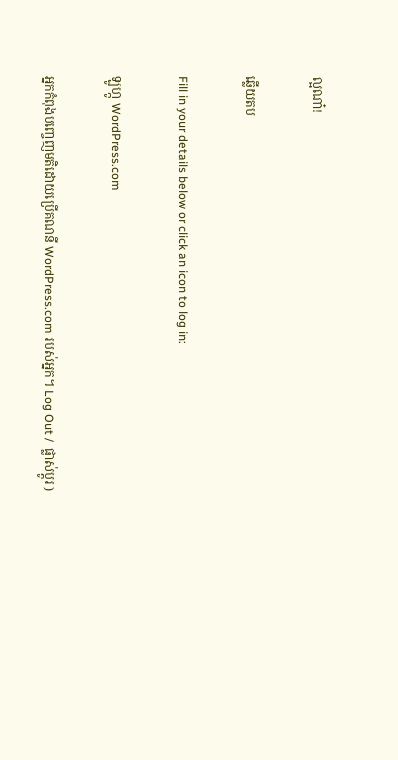ល្អណា៎!

ឆ្លើយតប

Fill in your details below or click an icon to log in:

ឡូហ្កូ WordPress.com

អ្នកកំពុងបញ្ចេញមតិដោយប្រើគណនី WordPress.com របស់អ្នក។ Log Out /  ផ្លាស់ប្តូរ )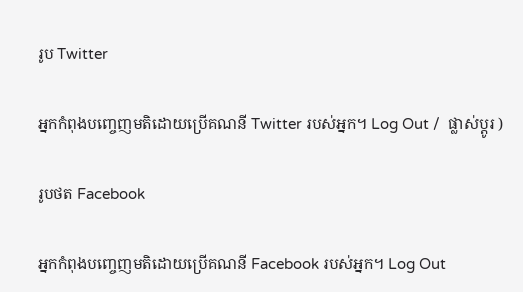រូប Twitter

អ្នកកំពុងបញ្ចេញមតិដោយប្រើគណនី Twitter របស់អ្នក។ Log Out /  ផ្លាស់ប្តូរ )

រូបថត Facebook

អ្នកកំពុងបញ្ចេញមតិដោយប្រើគណនី Facebook របស់អ្នក។ Log Out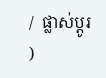/  ផ្លាស់ប្តូរ )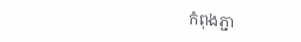កំពុងភ្ជា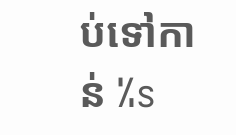ប់ទៅកាន់ %s